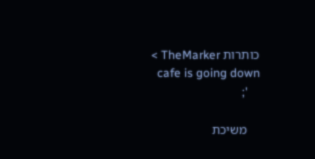כותרות TheMarker >
    cafe is going down
    ';

    משיכת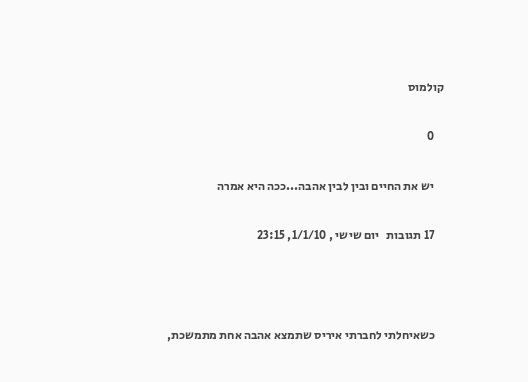קולמוס

    0

    יש את החיים ובין לבין אהבה...ככה היא אמרה

    17 תגובות   יום שישי , 1/1/10, 23:15



    כשאיחלתי לחברתי איריס שתמצא אהבה אחת מתמשכת,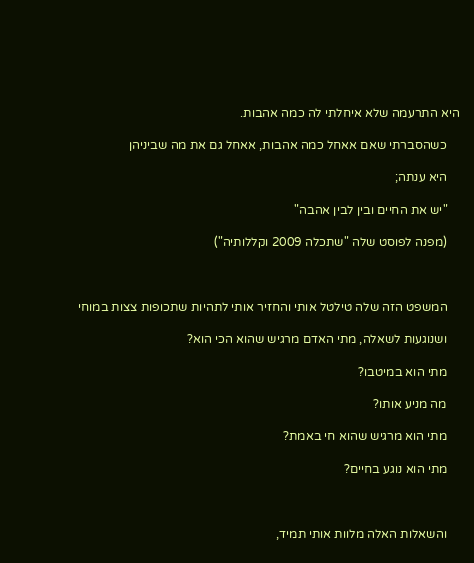היא התרעמה שלא איחלתי לה כמה אהבות.

    כשהסברתי שאם אאחל כמה אהבות, אאחל גם את מה שביניהן

    היא ענתה;

    "יש את החיים ובין לבין אהבה"

    (מפנה לפוסט שלה "שתכלה 2009 וקללותיה")



    המשפט הזה שלה טילטל אותי והחזיר אותי לתהיות שתכופות צצות במוחי

    ושנוגעות לשאלה, מתי האדם מרגיש שהוא הכי הוא?

    מתי הוא במיטבו?

    מה מניע אותו?

    מתי הוא מרגיש שהוא חי באמת?

    מתי הוא נוגע בחיים?



    והשאלות האלה מלוות אותי תמיד,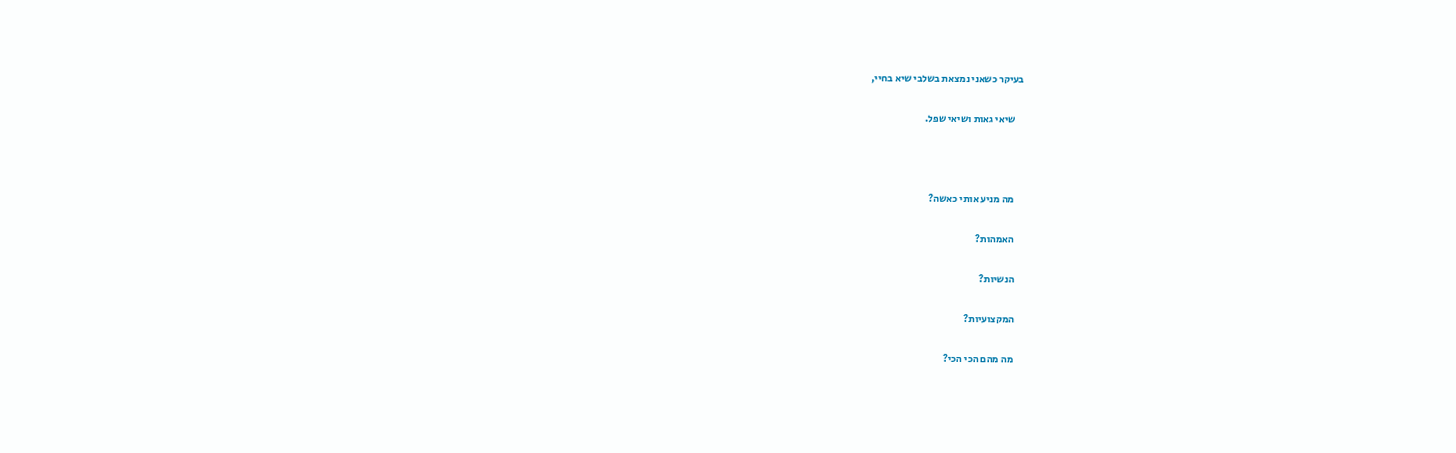בעיקר כשאני נמצאת בשלבי שיא בחיי,

    שיאי גאות ושיאי שפל.



    מה מניע אותי כאשה?

    האמהות?

    הנשיות?

    המקצועיות?

    מה מהם הכי הכי?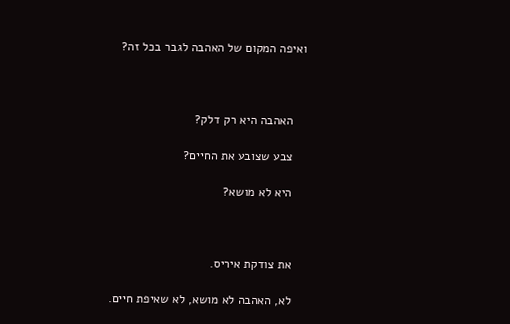ואיפה המקום של האהבה לגבר בכל זה?



    האהבה היא רק דלק?

    צבע שצובע את החיים?

    היא לא מושא?



    את צודקת איריס.

    לא, האהבה לא מושא, לא שאיפת חיים.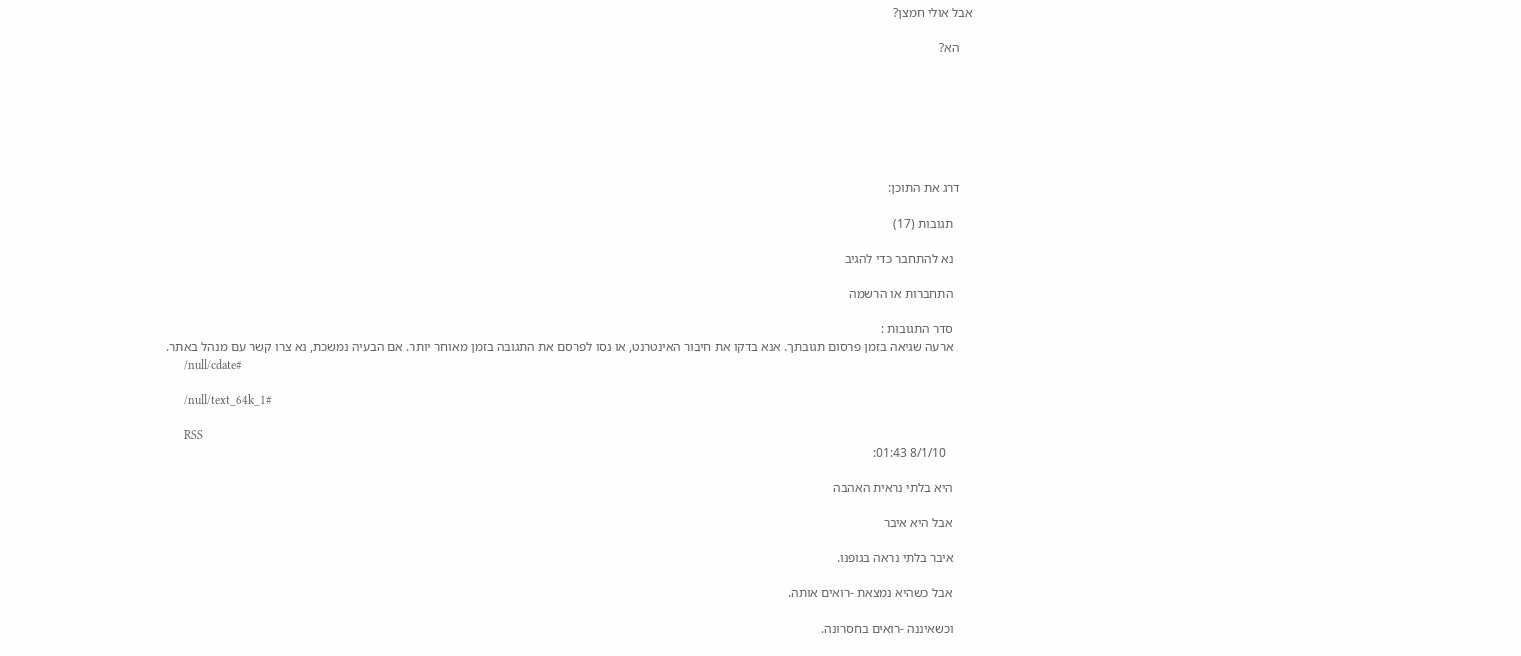אבל אולי חמצן?

    הא?







    דרג את התוכן:

      תגובות (17)

      נא להתחבר כדי להגיב

      התחברות או הרשמה

      סדר התגובות :
      ארעה שגיאה בזמן פרסום תגובתך. אנא בדקו את חיבור האינטרנט, או נסו לפרסם את התגובה בזמן מאוחר יותר. אם הבעיה נמשכת, נא צרו קשר עם מנהל באתר.
      /null/cdate#

      /null/text_64k_1#

      RSS
        8/1/10 01:43:

      היא בלתי נראית האהבה

      אבל היא איבר

      איבר בלתי נראה בגופנו.

      אבל כשהיא נמצאת -רואים אותה.

      וכשאיננה -רואים בחסרונה.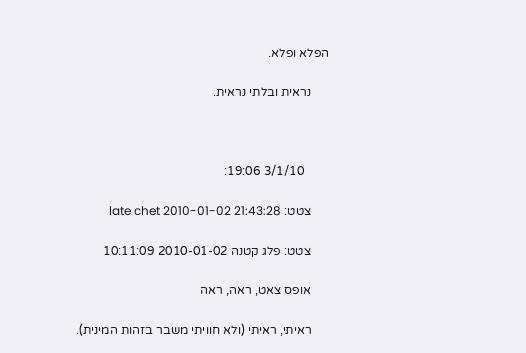הפלא ופלא.

      נראית ובלתי נראית.



        3/1/10 19:06:

      צטט: late chet 2010-01-02 21:43:28

      צטט: פלג קטנה 2010-01-02 10:11:09

      אופס צאט, ראה, ראה

      ראיתי, ראיתי (ולא חוויתי משבר בזהות המינית).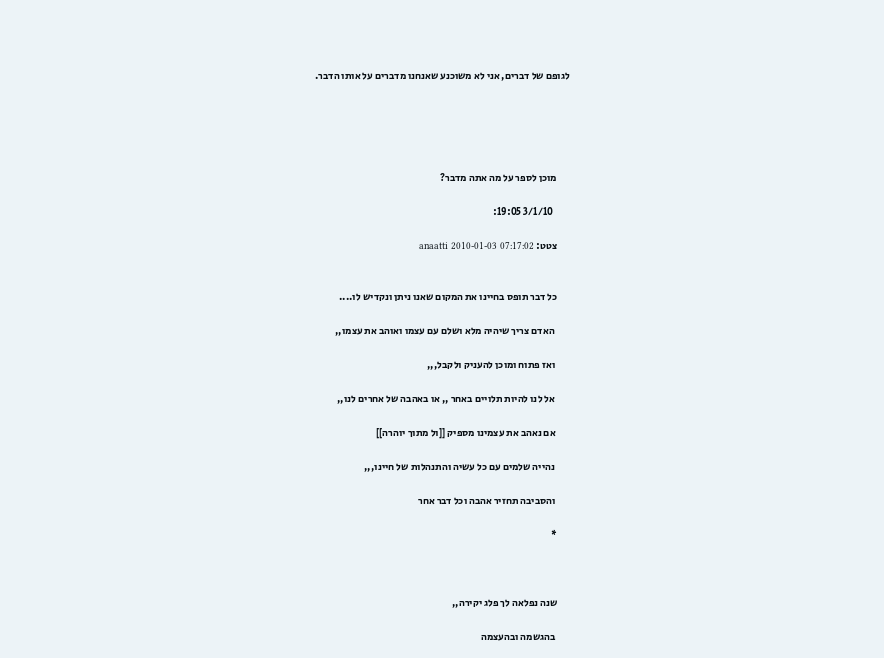לגופם של דברים, אני לא משוכנע שאנחנו מדברים על אותו הדבר.





      מוכן לספר על מה אתה מדבר?

        3/1/10 19:05:

      צטט: anaatti 2010-01-03 07:17:02


      כל דבר תופס בחיינו את המקום שאנו ניתן ונקדיש לו....

       האדם צריך שיהיה מלא ושלם עם עצמו ואוהב את עצמו,,

       ואז פתוח ומוכן להעניק ולקבל,,,

       אל לנו להיות תלויים באחר ,, או באהבה של אחרים לנו,,

       אם נאהב את עצמינו מספיק [[ול מתוך יוהרה]]

       נהייה שלמים עם כל עשיה והתנהלות של חיינו,,,

       והסביבה תחזיר אהבה וכל דבר אחר

      *



      שנה נפלאה לך פלג יקירה,,

       בהגשמה ובהעצמה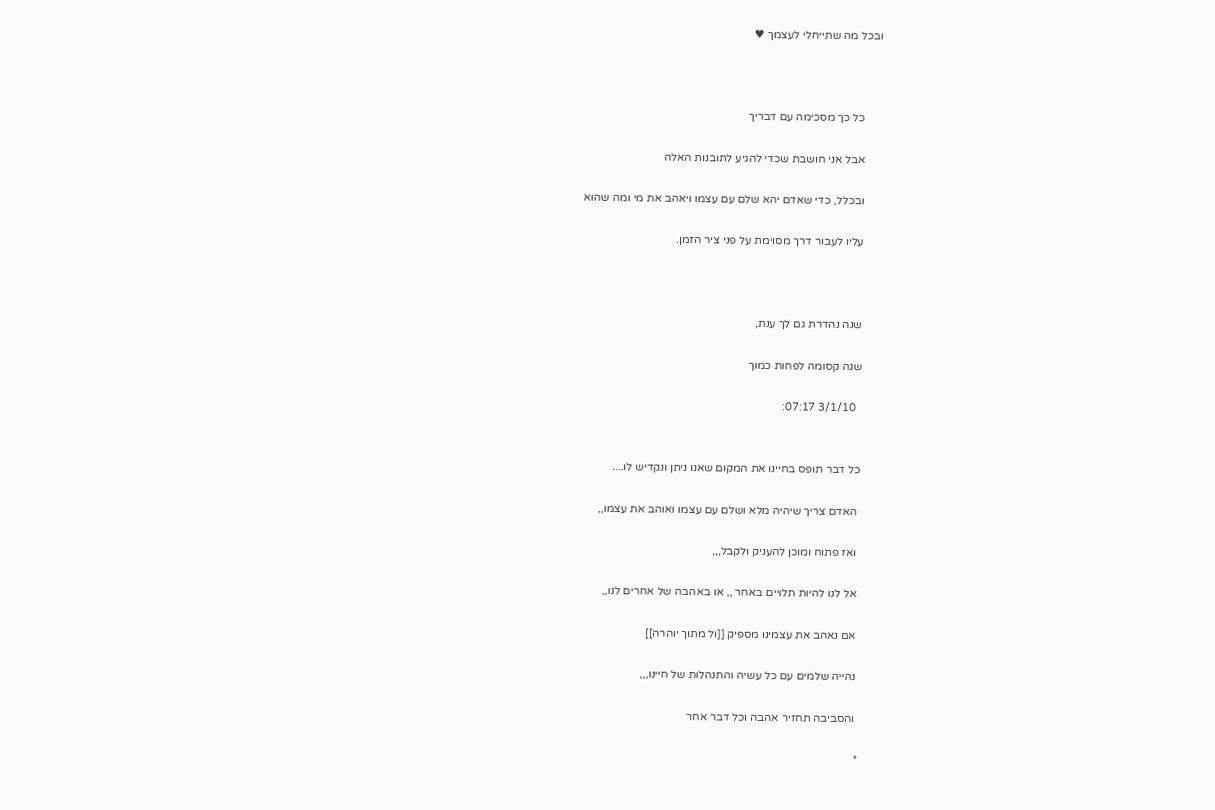ובכל מה שתייחלי לעצמך ♥



      כל כך מסכימה עם דבריך

      אבל אני חושבת שכדי להגיע לתובנות האלה

      ובכלל, כדי שאדם יהא שלם עם עצמו ויאהב את מי ומה שהוא

      עליו לעבור דרך מסוימת על פני ציר הזמן.



      שנה נהדרת גם לך ענת,

      שנה קסומה לפחות כמוך

        3/1/10 07:17:


      כל דבר תופס בחיינו את המקום שאנו ניתן ונקדיש לו....

       האדם צריך שיהיה מלא ושלם עם עצמו ואוהב את עצמו,,

       ואז פתוח ומוכן להעניק ולקבל,,,

       אל לנו להיות תלויים באחר ,, או באהבה של אחרים לנו,,

       אם נאהב את עצמינו מספיק [[ול מתוך יוהרה]]

       נהייה שלמים עם כל עשיה והתנהלות של חיינו,,,

       והסביבה תחזיר אהבה וכל דבר אחר

      *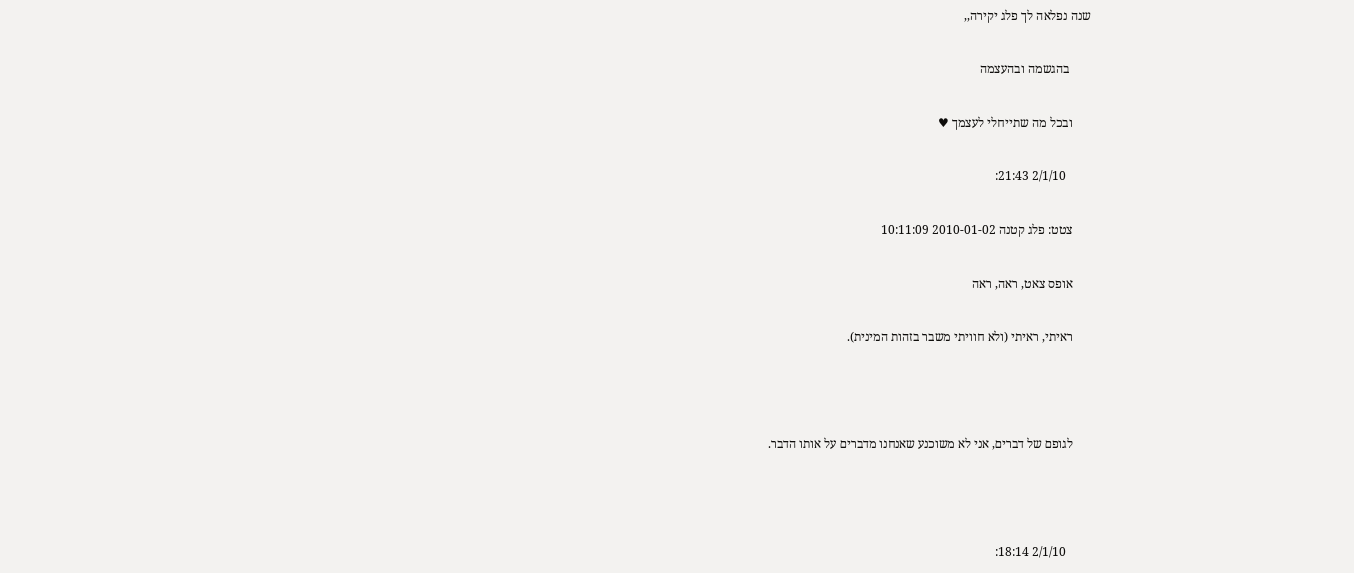שנה נפלאה לך פלג יקירה,,

       בהגשמה ובהעצמה

      ובכל מה שתייחלי לעצמך ♥

        2/1/10 21:43:

      צטט: פלג קטנה 2010-01-02 10:11:09

      אופס צאט, ראה, ראה

      ראיתי, ראיתי (ולא חוויתי משבר בזהות המינית).



      לגופם של דברים, אני לא משוכנע שאנחנו מדברים על אותו הדבר.



        2/1/10 18:14: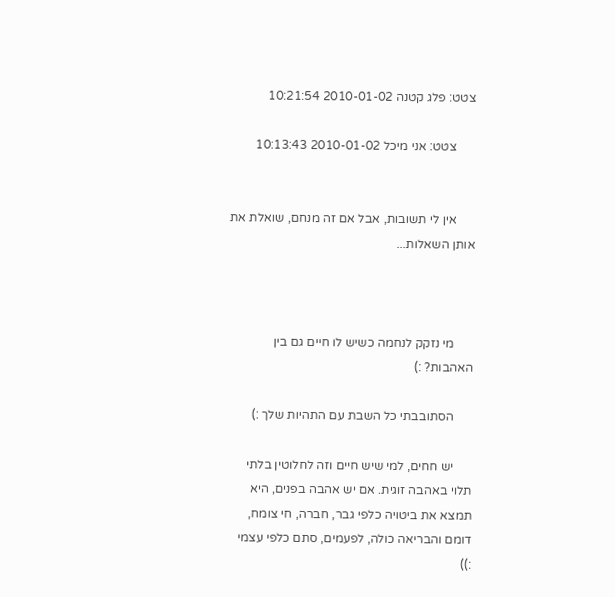צטט: פלג קטנה 2010-01-02 10:21:54

      צטט: אני מיכל 2010-01-02 10:13:43


      אין לי תשובות, אבל אם זה מנחם, שואלת את אותן השאלות...



      מי נזקק לנחמה כשיש לו חיים גם בין האהבות? :)

      הסתובבתי כל השבת עם התהיות שלך :)

      יש חחים, למי שיש חיים וזה לחלוטין בלתי תלוי באהבה זוגית. אם יש אהבה בפנים, היא תמצא את ביטויה כלפי גבר, חברה, חי צומח, דומם והבריאה כולה, לפעמים, סתם כלפי עצמי :))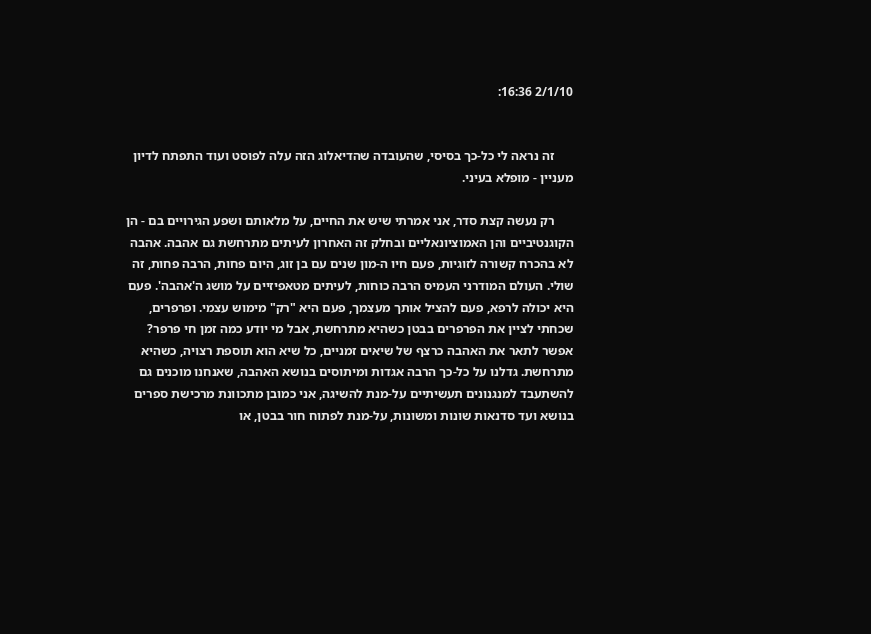2/1/10 16:36:


      זה נראה לי כל-כך בסיסי, שהעובדה שהדיאלוג הזה עלה לפוסט ועוד התפתח לדיון מעניין - מופלא בעיני.

      רק נעשה קצת סדר, אני אמרתי שיש את החיים, על מלאותם ושפע הגירויים בם - הן הקוגנטיביים והן האמוציונאליים ובחלק זה האחרון לעיתים מתרחשת גם אהבה. אהבה לא בהכרח קשורה לזוגיות, פעם חיו ה-מון שנים עם בן זוג, היום פחות, הרבה פחות, זה שולי. העולם המודרני העמיס הרבה כוחות, לעיתים מטאפיזיים על מושג ה'אהבה'. פעם היא יכולה לרפא, פעם להציל אותך מעצמך, פעם היא "רק" מימוש עצמי. ופרפרים, שכחתי לציין את הפרפרים בבטן כשהיא מתרחשת, אבל מי יודע כמה זמן חי פרפר?  אפשר לתאר את האהבה כרצף של שיאים זמניים, כל שיא הוא תוספת רצויה, כשהיא מתרחשת. גדלנו על כל-כך הרבה אגדות ומיתוסים בנושא האהבה, שאנחנו מוכנים גם להשתעבד למנגנונים תעשיתיים על-מנת להשיגה, אני כמובן מתכוונת מרכישת ספרים בנושא ועד סדנאות שונות ומשונות, על-מנת לפתוח חור בבטן, או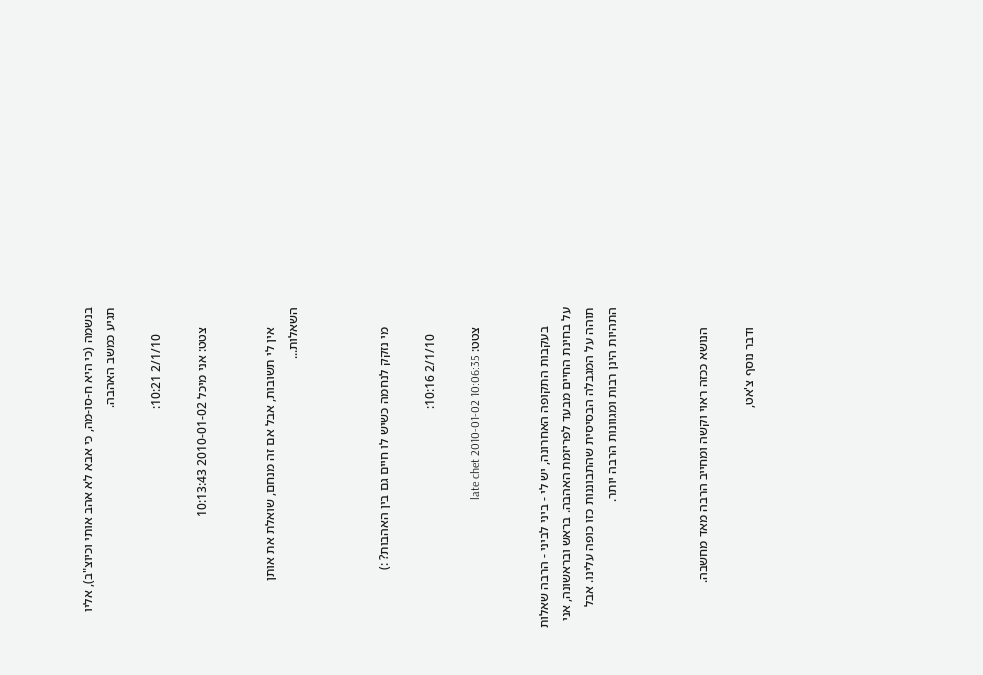בנשמה (כי היא ח-סו-מה, כי אבא לא אהב אותי וכיוצ"ב), אליו תגיע כמשב האהבה.

        2/1/10 10:21:

      צטט: אני מיכל 2010-01-02 10:13:43


      אין לי תשובות, אבל אם זה מנחם, שואלת את אותן השאלות...



      מי נזקק לנחמה כשיש לו חיים גם בין האהבות? :)

        2/1/10 10:16:

      צטט: late chet 2010-01-02 10:06:35


      בעקבות התקופה האחרונה, יש לי - ביני לביני - הרבה שאלות על בחינת החיים מבעד לפריזמת האהבה. בראש ובראשונה, אני תוהה על המגבלה הבסיסית שהתבוננות כזו כופה עלינו. אבל התהיות הינן רבות ומגוונות הרבה יותר.



      הנושא ככזה ראוי וקשה ומחייב הרבה מאד מחשבה.

      ודבר נוסף צ'אט,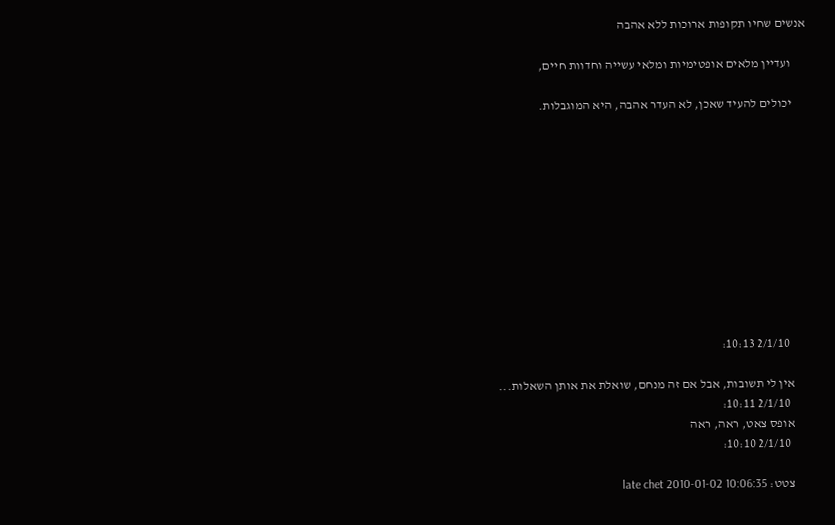אנשים שחיו תקופות ארוכות ללא אהבה

      ועדיין מלאים אופטימיות ומלאי עשייה וחדוות חיים,

      יכולים להעיד שאכן, לא העדר אהבה, היא המוגבלות.











        2/1/10 10:13:

      אין לי תשובות, אבל אם זה מנחם, שואלת את אותן השאלות...
        2/1/10 10:11:
      אופס צאט, ראה, ראה
        2/1/10 10:10:

      צטט: late chet 2010-01-02 10:06:35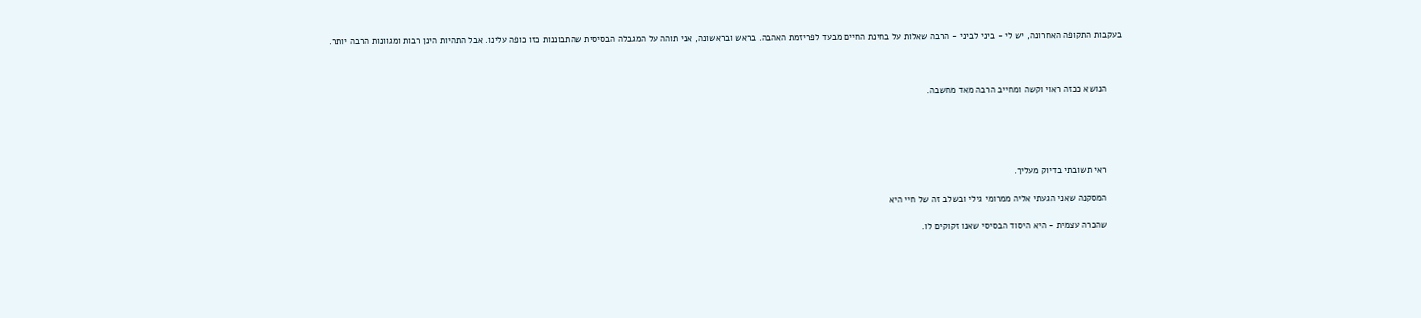בעקבות התקופה האחרונה, יש לי - ביני לביני - הרבה שאלות על בחינת החיים מבעד לפריזמת האהבה. בראש ובראשונה, אני תוהה על המגבלה הבסיסית שהתבוננות כזו כופה עלינו. אבל התהיות הינן רבות ומגוונות הרבה יותר.



      הנושא ככזה ראוי וקשה ומחייב הרבה מאד מחשבה.





      ראי תשובתי בדיוק מעליך.

      המסקנה שאני הגעתי אליה ממרומי גילי ובשלב זה של חיי היא

      שהכרה עצמית - היא היסוד הבסיסי שאנו זקוקים לו.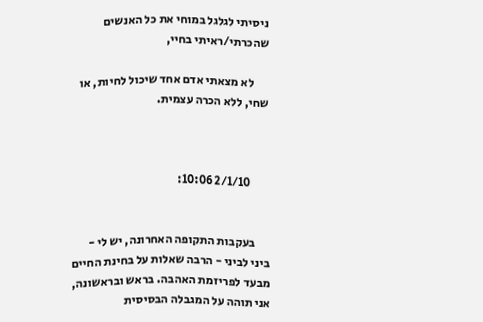ניסיתי לגלגל במוחי את כל האנשים שהכרתי/ראיתי בחיי,

      לא מצאתי אדם אחד שיכול לחיות, או שחי, ללא הכרה עצמית.



        2/1/10 10:06:


      בעקבות התקופה האחרונה, יש לי - ביני לביני - הרבה שאלות על בחינת החיים מבעד לפריזמת האהבה. בראש ובראשונה, אני תוהה על המגבלה הבסיסית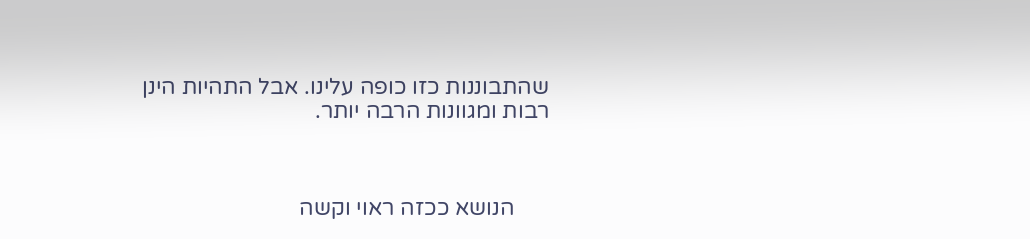שהתבוננות כזו כופה עלינו. אבל התהיות הינן רבות ומגוונות הרבה יותר.



      הנושא ככזה ראוי וקשה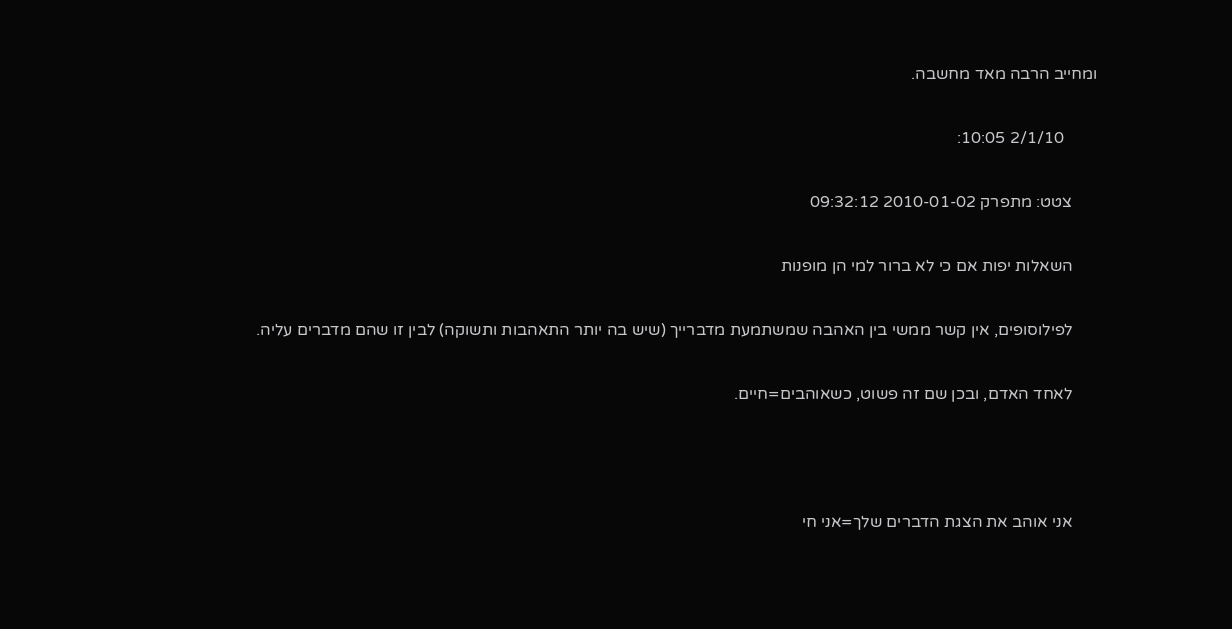ומחייב הרבה מאד מחשבה.

        2/1/10 10:05:

      צטט: מתפרק 2010-01-02 09:32:12

      השאלות יפות אם כי לא ברור למי הן מופנות

      לפילוסופים, אין קשר ממשי בין האהבה שמשתמעת מדברייך (שיש בה יותר התאהבות ותשוקה) לבין זו שהם מדברים עליה.

      לאחד האדם, ובכן שם זה פשוט, כשאוהבים=חיים.



      אני אוהב את הצגת הדברים שלך=אני חי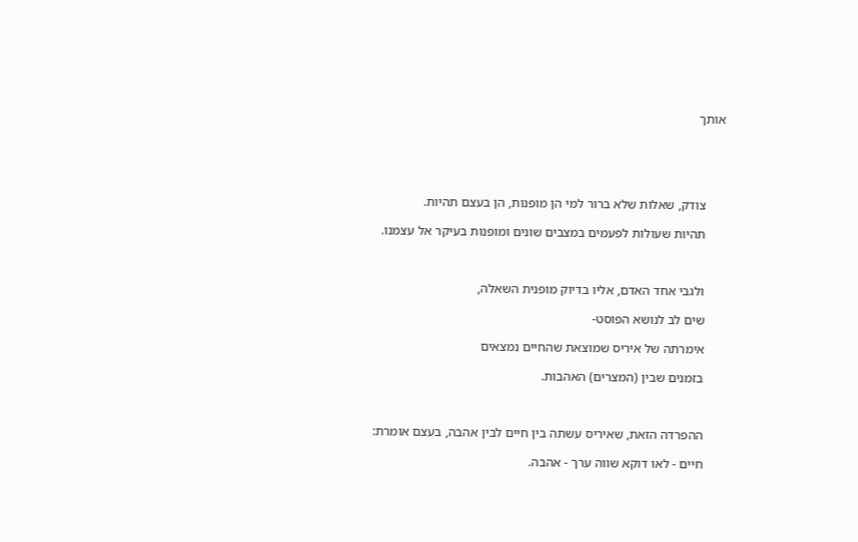אותך





      צודק, שאלות שלא ברור למי הן מופנות, הן בעצם תהיות.

      תהיות שעולות לפעמים במצבים שונים ומופנות בעיקר אל עצמנו.



      ולגבי אחד האדם, אליו בדיוק מופנית השאלה,

      שים לב לנושא הפוסט-

      אימרתה של איריס שמוצאת שהחיים נמצאים

      בזמנים שבין (המצרים) האהבות.



      ההפרדה הזאת, שאיריס עשתה בין חיים לבין אהבה, בעצם אומרת:

      חיים - לאו דוקא שווה ערך - אהבה.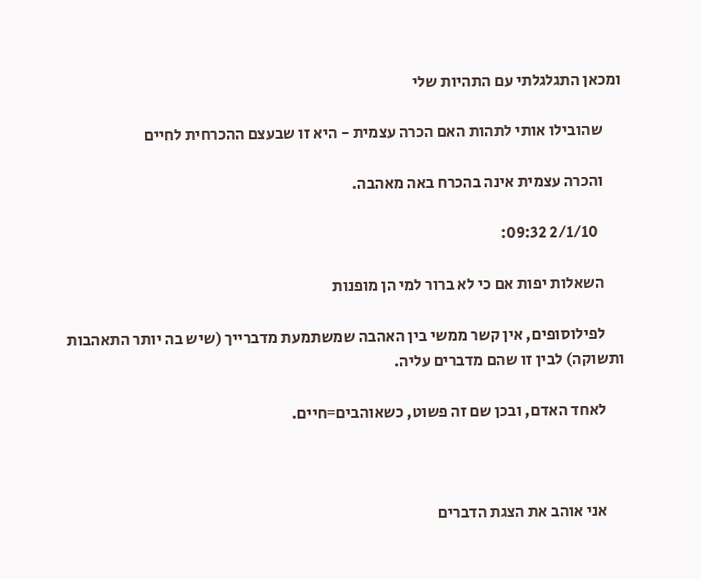ומכאן התגלגלתי עם התהיות שלי

      שהובילו אותי לתהות האם הכרה עצמית - היא זו שבעצם ההכרחית לחיים

      והכרה עצמית אינה בהכרח באה מאהבה.

        2/1/10 09:32:

      השאלות יפות אם כי לא ברור למי הן מופנות

      לפילוסופים, אין קשר ממשי בין האהבה שמשתמעת מדברייך (שיש בה יותר התאהבות ותשוקה) לבין זו שהם מדברים עליה.

      לאחד האדם, ובכן שם זה פשוט, כשאוהבים=חיים.



      אני אוהב את הצגת הדברים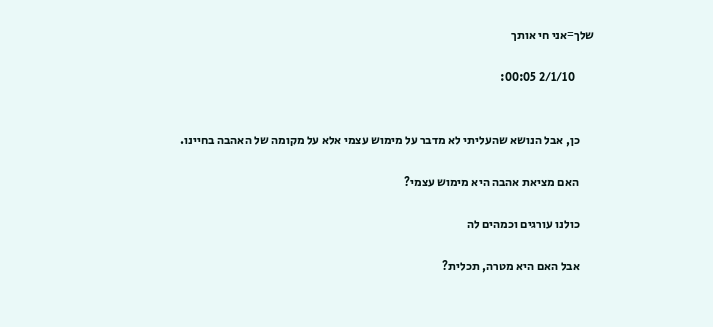שלך=אני חי אותך

        2/1/10 00:05:


      כן, אבל הנושא שהעליתי לא מדבר על מימוש עצמי אלא על מקומה של האהבה בחיינו.

      האם מציאת אהבה היא מימוש עצמי?

      כולנו עורגים וכמהים לה

      אבל האם היא מטרה, תכלית?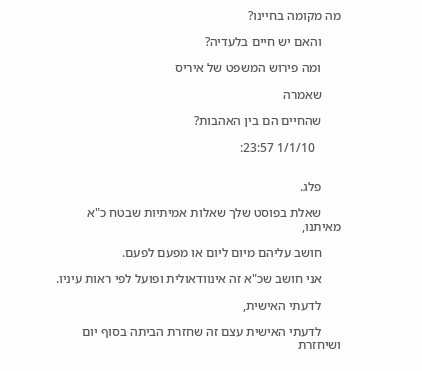מה מקומה בחיינו?

      והאם יש חיים בלעדיה?

      ומה פירוש המשפט של איריס

      שאמרה

      שהחיים הם בין האהבות?

        1/1/10 23:57:


      פלג.

      שאלת בפוסט שלך שאלות אמיתיות שבטח כ"א מאיתנו,

      חושב עליהם מיום ליום או מפעם לפעם.

      אני חושב שכ"א זה אינוודאולית ופועל לפי ראות עיניו.

      לדעתי האישית,

      לדעתי האישית עצם זה שחזרת הביתה בסוף יום ושיחזרת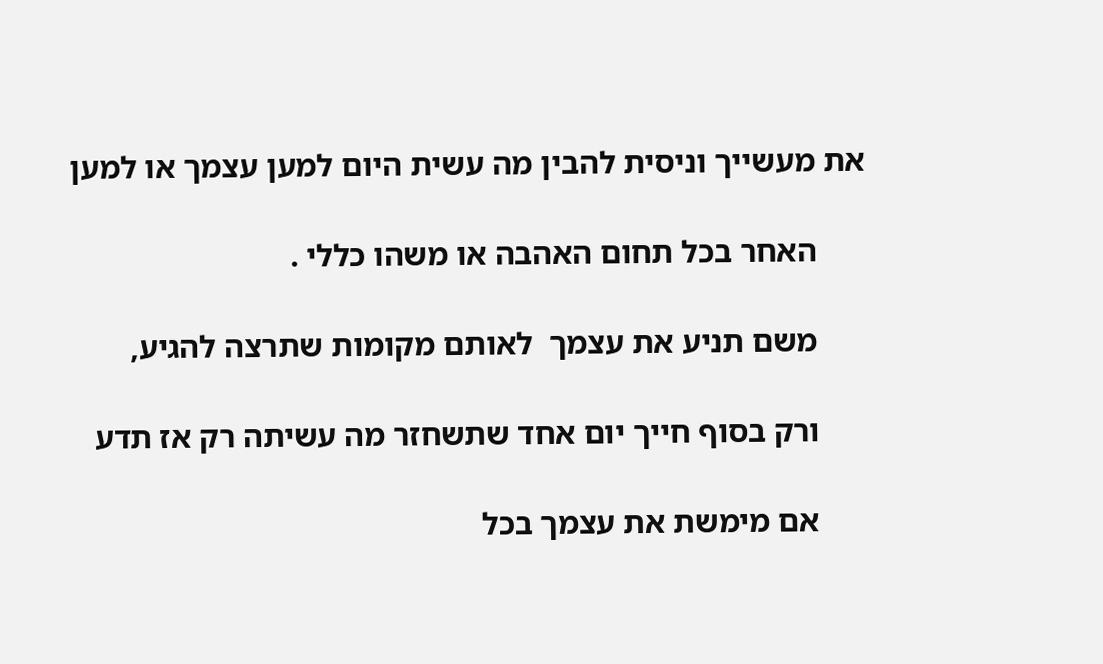את מעשייך וניסית להבין מה עשית היום למען עצמך או למען

      האחר בכל תחום האהבה או משהו כללי .

      משם תניע את עצמך  לאותם מקומות שתרצה להגיע,

      ורק בסוף חייך יום אחד שתשחזר מה עשיתה רק אז תדע

      אם מימשת את עצמך בכל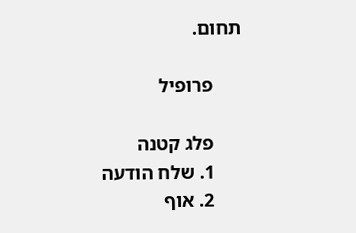תחום.

      פרופיל

      פלג קטנה
      1. שלח הודעה
      2. אוף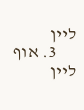ליין
      3. אוף ליין